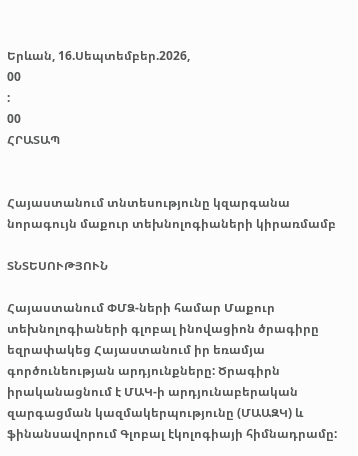Երևան, 16.Սեպտեմբեր.2026,
00
:
00
ՀՐԱՏԱՊ


Հայաստանում տնտեսությունը կզարգանա նորագույն մաքուր տեխնոլոգիաների կիրառմամբ

ՏՆՏԵՍՈՒԹՅՈՒՆ

Հայաստանում ՓՄՁ-ների համար Մաքուր տեխնոլոգիաների գլոբալ ինովացիոն ծրագիրը եզրափակեց Հայաստանում իր եռամյա գործունեության արդյունքները: Ծրագիրն իրականացնում է ՄԱԿ-ի արդյունաբերական զարգացման կազմակերպությունը (ՄԱԱԶԿ) և ֆինանսավորում Գլոբալ էկոլոգիայի հիմնադրամը: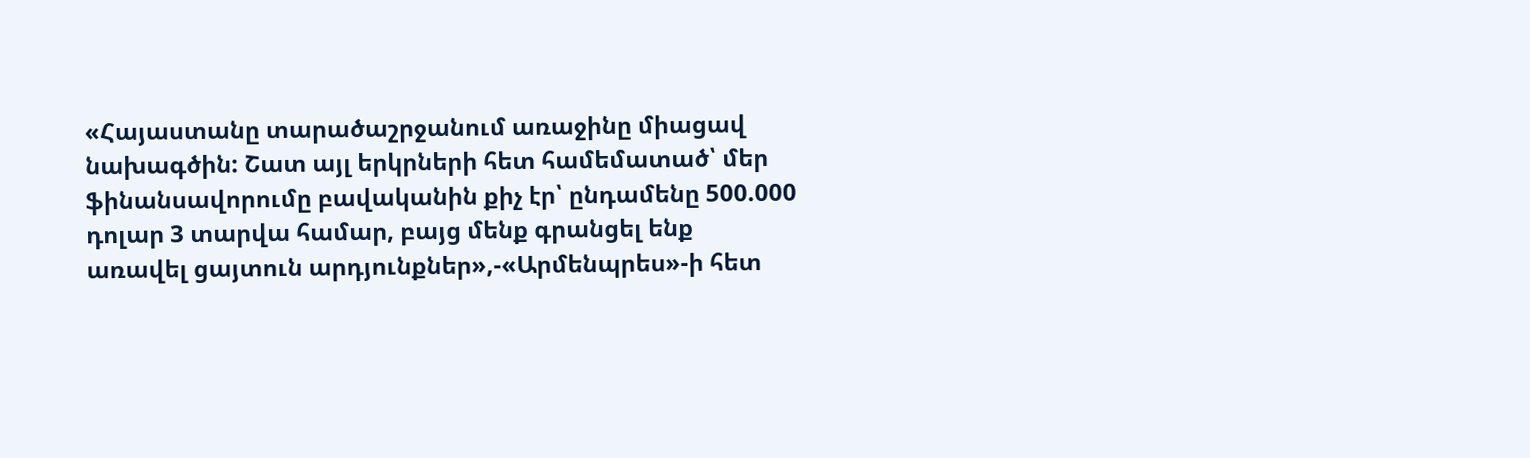«Հայաստանը տարածաշրջանում առաջինը միացավ նախագծին: Շատ այլ երկրների հետ համեմատած՝ մեր ֆինանսավորումը բավականին քիչ էր՝ ընդամենը 500.000 դոլար 3 տարվա համար, բայց մենք գրանցել ենք առավել ցայտուն արդյունքներ»,-«Արմենպրես»-ի հետ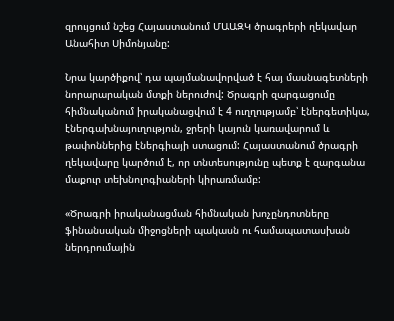զրույցում նշեց Հայաստանում ՄԱԱԶԿ ծրագրերի ղեկավար Անահիտ Սիմոնյանը:

Նրա կարծիքով՝ դա պայմանավորված է հայ մասնագետների նորարարական մտքի ներուժով: Ծրագրի զարգացումը հիմնականում իրականացվում է 4 ուղղությամբ՝ էներգետիկա, էներգախնայուղություն, ջրերի կայուն կառավարում և թափոններից էներգիայի ստացում: Հայաստանում ծրագրի ղեկավարը կարծում է, որ տնտեսությունը պետք է զարգանա մաքուր տեխնոլոգիաների կիրառմամբ:

«Ծրագրի իրականացման հիմնական խոչընդոտները ֆինանսական միջոցների պակասն ու համապատասխան ներդրումային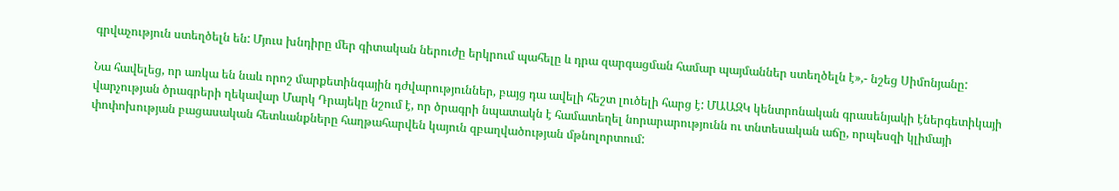գրվաչություն ստեղծելն են: Մյուս խնդիրը մեր գիտական ներուժը երկրում պահելը և դրա զարգացման համար պայմաններ ստեղծելն է»,- նշեց Սիմոնյանը:

Նա հավելեց, որ առկա են նաև որոշ մարքետինգային դժվարություններ, բայց դա ավելի հեշտ լուծելի հարց է: ՄԱԱԶԿ կենտրոնական գրասենյակի էներգետիկայի վարչության ծրագրերի ղեկավար Մարկ Դրայեկը նշում է, որ ծրագրի նպատակն է համատեղել նորարարությունն ու տնտեսական աճը, որպեսզի կլիմայի փոփոխության բացասական հետևանքները հաղթահարվեն կայուն զբաղվածության մթնոլորտում: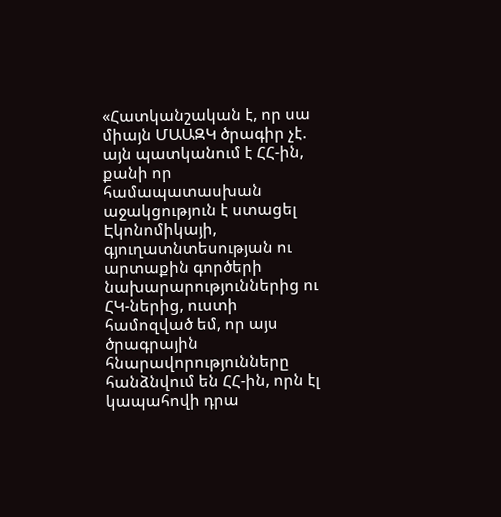«Հատկանշական է, որ սա միայն ՄԱԱԶԿ ծրագիր չէ. այն պատկանում է ՀՀ-ին, քանի որ համապատասխան աջակցություն է ստացել Էկոնոմիկայի, գյուղատնտեսության ու արտաքին գործերի նախարարություններից ու ՀԿ-ներից, ուստի համոզված եմ, որ այս ծրագրային հնարավորությունները հանձնվում են ՀՀ-ին, որն էլ կապահովի դրա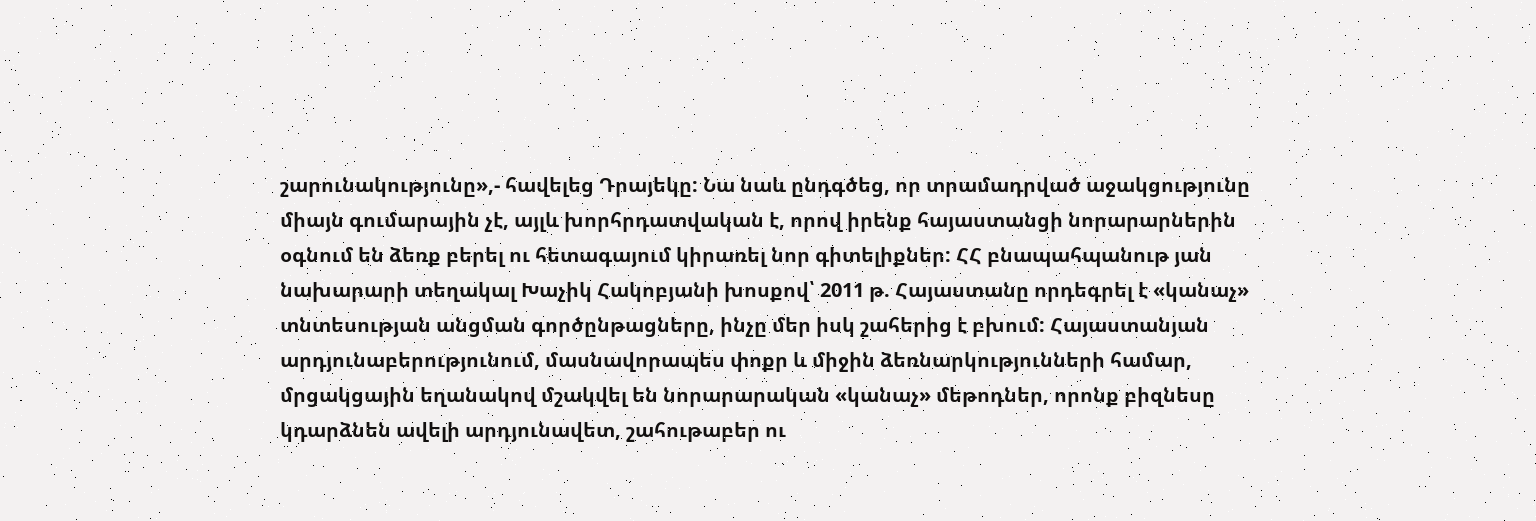շարունակությունը»,- հավելեց Դրայեկը: Նա նաև ընդգծեց, որ տրամադրված աջակցությունը միայն գումարային չէ, այլև խորհրդատվական է, որով իրենք հայաստանցի նորարարներին օգնում են ձեռք բերել ու հետագայում կիրառել նոր գիտելիքներ: ՀՀ բնապահպանութ յան նախարարի տեղակալ Խաչիկ Հակոբյանի խոսքով՝ 2011 թ. Հայաստանը որդեգրել է «կանաչ» տնտեսության անցման գործընթացները, ինչը մեր իսկ շահերից է բխում: Հայաստանյան արդյունաբերությունում, մասնավորապես փոքր և միջին ձեռնարկությունների համար, մրցակցային եղանակով մշակվել են նորարարական «կանաչ» մեթոդներ, որոնք բիզնեսը կդարձնեն ավելի արդյունավետ, շահութաբեր ու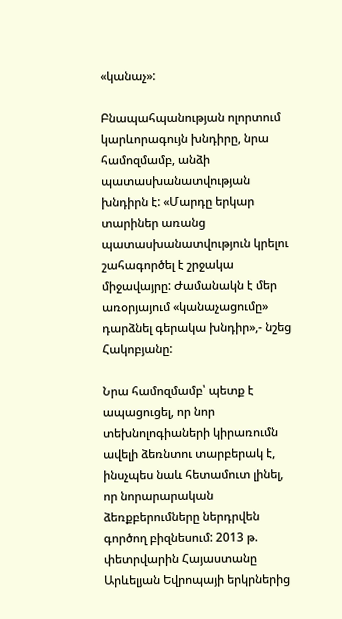«կանաչ»:

Բնապահպանության ոլորտում կարևորագույն խնդիրը, նրա համոզմամբ, անձի պատասխանատվության խնդիրն է: «Մարդը երկար տարիներ առանց պատասխանատվություն կրելու շահագործել է շրջակա միջավայրը: Ժամանակն է մեր առօրյայում «կանաչացումը» դարձնել գերակա խնդիր»,- նշեց Հակոբյանը:

Նրա համոզմամբ՝ պետք է ապացուցել, որ նոր տեխնոլոգիաների կիրառումն ավելի ձեռնտու տարբերակ է, ինսչպես նաև հետամուտ լինել, որ նորարարական ձեռքբերումները ներդրվեն գործող բիզնեսում: 2013 թ. փետրվարին Հայաստանը Արևելյան Եվրոպայի երկրներից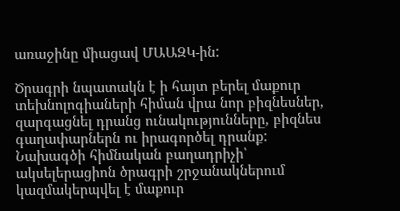առաջինը միացավ ՄԱԱԶԿ-ին:

Ծրագրի նպատակն է ի հայտ բերել մաքուր տեխնոլոգիաների հիման վրա նոր բիզնեսներ, զարգացնել դրանց ունակությունները, բիզնես գաղափարներն ու իրագործել դրանք: Նախագծի հիմնական բաղադրիչի՝ ակսելերացիոն ծրագրի շրջանակներում կազմակերպվել է մաքուր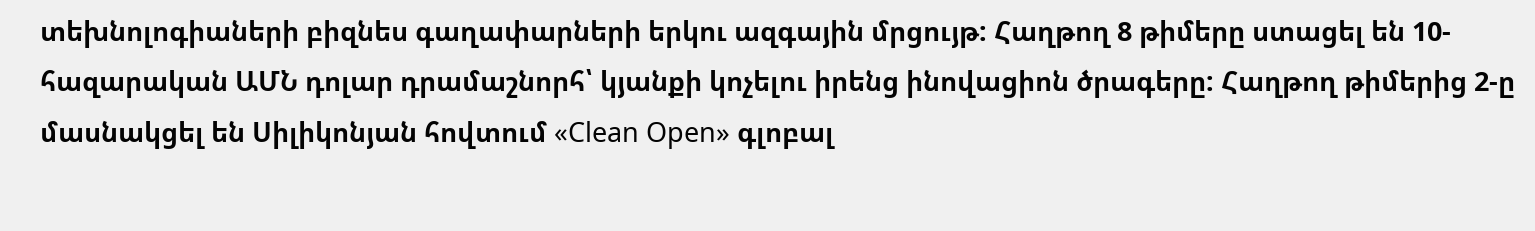տեխնոլոգիաների բիզնես գաղափարների երկու ազգային մրցույթ: Հաղթող 8 թիմերը ստացել են 10-հազարական ԱՄՆ դոլար դրամաշնորհ՝ կյանքի կոչելու իրենց ինովացիոն ծրագերը: Հաղթող թիմերից 2-ը մասնակցել են Սիլիկոնյան հովտում «Clean Open» գլոբալ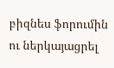բիզնես ֆորումին ու ներկայացրել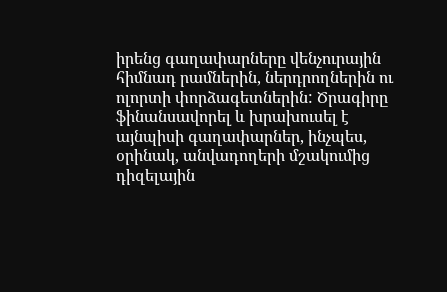իրենց գաղափարները վենչուրային հիմնադ րամներին, ներդրողներին ու ոլորտի փորձագետներին: Ծրագիրը ֆինանսավորել և խրախուսել է այնպիսի գաղափարներ, ինչպես, օրինակ, անվադողերի մշակումից դիզելային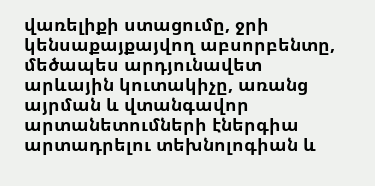վառելիքի ստացումը, ջրի կենսաքայքայվող աբսորբենտը, մեծապես արդյունավետ արևային կուտակիչը, առանց այրման և վտանգավոր արտանետումների էներգիա արտադրելու տեխնոլոգիան և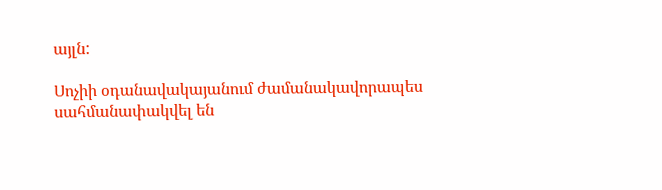այլն:

Սոչիի օդանավակայանում ժամանակավորապես սահմանափակվել են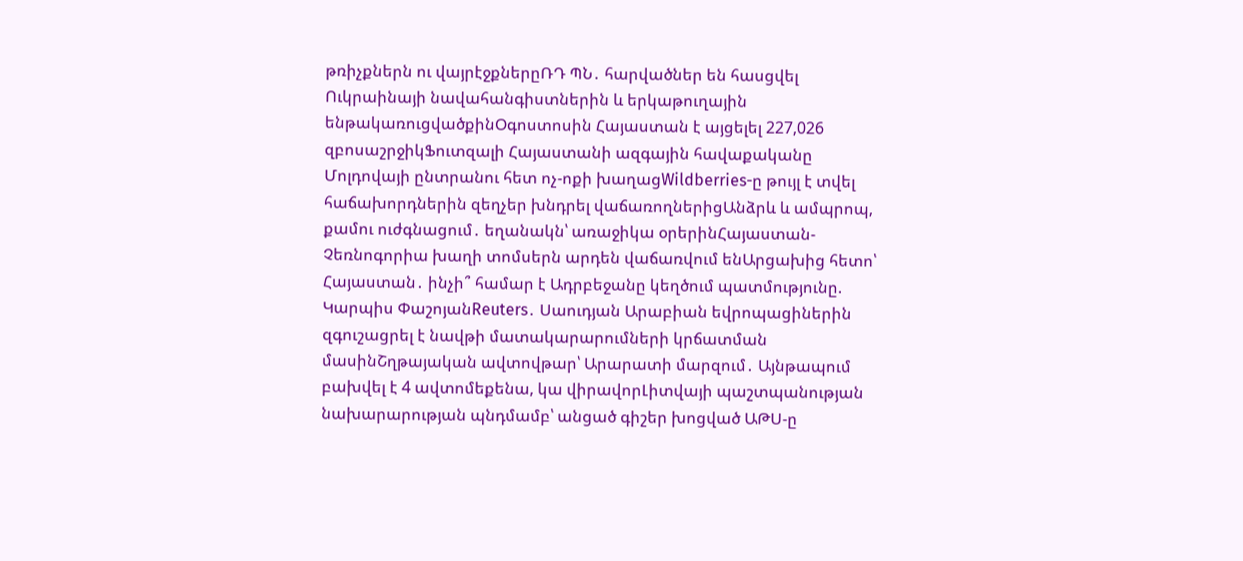թռիչքներն ու վայրէջքներըՌԴ ՊՆ․ հարվածներ են հասցվել Ուկրաինայի նավահանգիստներին և երկաթուղային ենթակառուցվածքինՕգոստոսին Հայաստան է այցելել 227,026 զբոսաշրջիկՖուտզալի Հայաստանի ազգային հավաքականը Մոլդովայի ընտրանու հետ ոչ-ոքի խաղացWildberries-ը թույլ է տվել հաճախորդներին զեղչեր խնդրել վաճառողներիցԱնձրև և ամպրոպ, քամու ուժգնացում․ եղանակն՝ առաջիկա օրերինՀայաստան-Չեռնոգորիա խաղի տոմսերն արդեն վաճառվում ենԱրցախից հետո՝ Հայաստան․ ինչի՞ համար է Ադրբեջանը կեղծում պատմությունը. Կարպիս ՓաշոյանReuters․ Սաուդյան Արաբիան եվրոպացիներին զգուշացրել է նավթի մատակարարումների կրճատման մասինՇղթայական ավտովթար՝ Արարատի մարզում․ Այնթապում բախվել է 4 ավտոմեքենա, կա վիրավորԼիտվայի պաշտպանության նախարարության պնդմամբ՝ անցած գիշեր խոցված ԱԹՍ-ը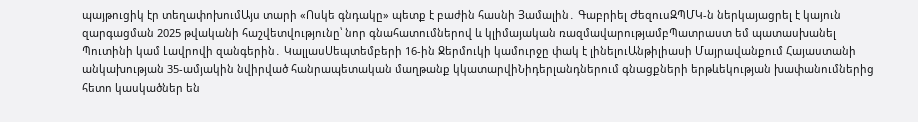պայթուցիկ էր տեղափոխումԱյս տարի «Ոսկե գնդակը» պետք է բաժին հասնի Յամալին․ Գաբրիել ԺեզուսԶՊՄԿ-ն ներկայացրել է կայուն զարգացման 2025 թվականի հաշվետվությունը՝ նոր գնահատումներով և կլիմայական ռազմավարությամբՊատրաստ եմ պատասխանել Պուտինի կամ Լավրովի զանգերին․ ԿալլասՍեպտեմբերի 16-ին Ջերմուկի կամուրջը փակ է լինելուԱնթիլիասի Մայրավանքում Հայաստանի անկախության 35-ամյակին նվիրված հանրապետական մաղթանք կկատարվիՆիդերլանդներում գնացքների երթևեկության խափանումներից հետո կասկածներ են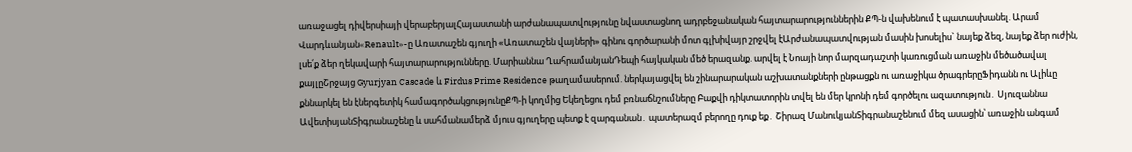առաջացել դիվերսիայի վերաբերյալՀայաստանի արժանապատվությունը նվաստացնող ադրբեջանական հայտարարություններին ՔՊ-ն վախենում է պատասխանել. Արամ Վարդևանյան«Renault»-ը Առատաշեն գյուղի «Առատաշեն վայների» գինու գործարանի մոտ գլխիվայր շրջվել էԱրժանապատվության մասին խոսելիս` նայեք ձեզ, նայեք ձեր ուժին, լսե՛ք ձեր ղեկավարի հայտարարությունները. Մարիաննա ՂահրամանյանԴեպի հայկական մեծ երազանք. արվել է Նոայի նոր մարզադաշտի կառուցման առաջին մեծածավալ քայլըՇրջայց Gyurjyan Cascade և Firdus Prime Residence թաղամասերում. ներկայացվել են շինարարական աշխատանքների ընթացքն ու առաջիկա ծրագրերըՖիդանն ու Ալիևը քննարկել են էներգետիկ համագործակցությունըՔՊ-ի կողմից Եկեղեցու դեմ բռնաճնշումները Բաքվի դիկտատորին տվել են մեր կրոնի դեմ գործելու ազատություն․ Սյուզաննա ԱվետիսյանՏիգրանաշենը և սահմանամերձ մյուս գյուղերը պետք է զարգանան․ պատերազմ բերողը դուք եք․ Շիրազ ՄանուկյանՏիգրանաշենում մեզ ասացին՝ առաջին անգամ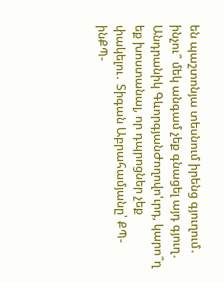են պաշտոնյա տեսնում իրենց գյուղում․ ինչու՞ մեկ անգամ չեք գնացել այդ գյուղ․ Անդրանիկ ԳևորգյանԺողովո'ւրդ, կարո՞ղ եք խոստանալ, որ դպրոցներ չեք փակելու․ Տիգան Աբրահամյանը՝ ՔՊ-ինՔՊ-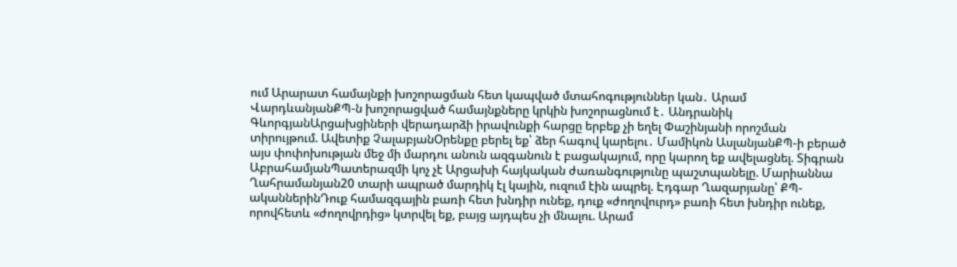ում Արարատ համայնքի խոշորացման հետ կապված մտահոգություններ կան․ Արամ ՎարդևանյանՔՊ-ն խոշորացված համայնքները կրկին խոշորացնում է․ Անդրանիկ ԳևորգյանԱրցախցիների վերադարձի իրավունքի հարցը երբեք չի եղել Փաշինյանի որոշման տիրույթում. Ավետիք ՉալաբյանՕրենքը բերել եք՝ ձեր հագով կարելու․ Մամիկոն ԱսլանյանՔՊ-ի բերած այս փոփոխության մեջ մի մարդու անուն ազգանուն է բացակայում, որը կարող եք ավելացնել. Տիգրան ԱբրահամյանՊատերազմի կոչ չէ Արցախի հայկական ժառանգությունը պաշտպանելը. Մարիաննա Ղահրամանյան20 տարի ապրած մարդիկ էլ կային, ուզում էին ապրել. Էդգար Ղազարյանը՝ ՔՊ-ականներինԴուք համազգային բառի հետ խնդիր ունեք, դուք «ժողովուրդ» բառի հետ խնդիր ունեք, որովհետև «ժողովրդից» կտրվել եք, բայց այդպես չի մնալու. Արամ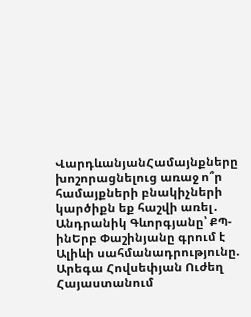ՎարդևանյանՀամայնքները խոշորացնելուց առաջ ո՞ր համայքների բնակիչների կարծիքն եք հաշվի առել․ Անդրանիկ Գևորգյանը՝ ՔՊ-ինԵրբ Փաշինյանը գրում է Ալիևի սահմանադրությունը. Արեգա Հովսեփյան Ուժեղ Հայաստանում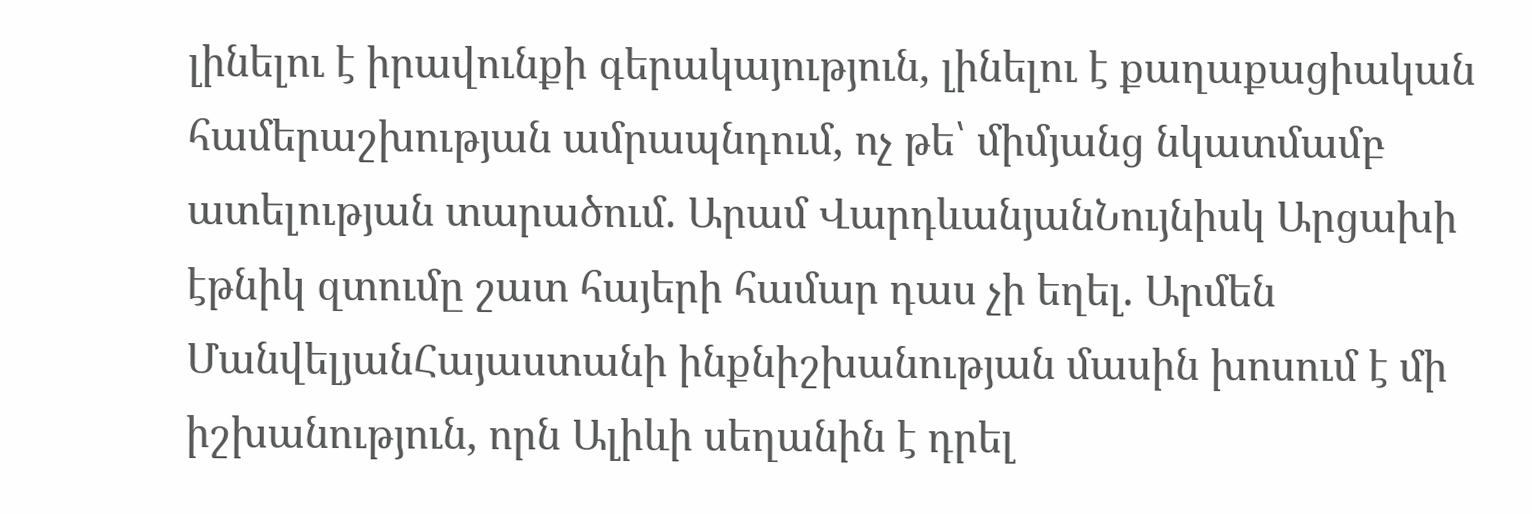լինելու է իրավունքի գերակայություն, լինելու է քաղաքացիական համերաշխության ամրապնդում, ոչ թե՝ միմյանց նկատմամբ ատելության տարածում. Արամ ՎարդևանյանՆույնիսկ Արցախի էթնիկ զտումը շատ հայերի համար դաս չի եղել. Արմեն ՄանվելյանՀայաստանի ինքնիշխանության մասին խոսում է մի իշխանություն, որն Ալիևի սեղանին է դրել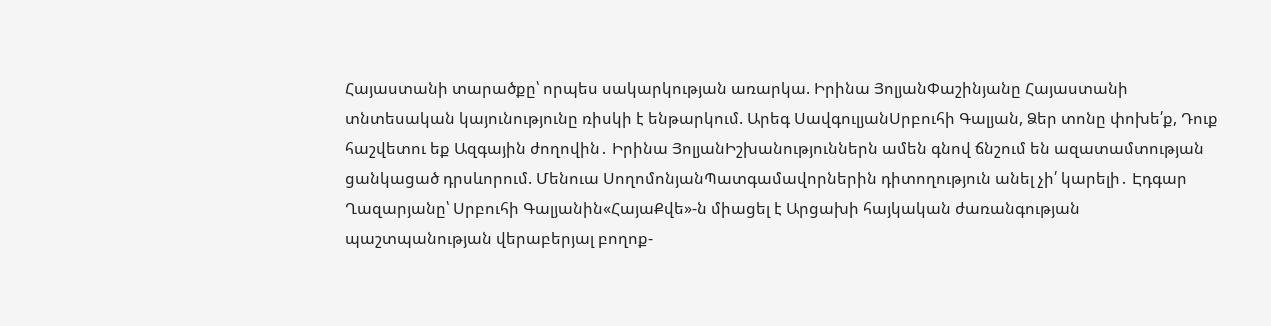Հայաստանի տարածքը՝ որպես սակարկության առարկա. Իրինա ՅոլյանՓաշինյանը Հայաստանի տնտեսական կայունությունը ռիսկի է ենթարկում. Արեգ ՍավգուլյանՍրբուհի Գալյան, Ձեր տոնը փոխե՛ք, Դուք հաշվետու եք Ազգային ժողովին․ Իրինա ՅոլյանԻշխանություններն ամեն գնով ճնշում են ազատամտության ցանկացած դրսևորում. Մենուա ՍողոմոնյանՊատգամավորներին դիտողություն անել չի՛ կարելի․ Էդգար Ղազարյանը՝ Սրբուհի Գալյանին«ՀայաՔվե»-ն միացել է Արցախի հայկական ժառանգության պաշտպանության վերաբերյալ բողոք-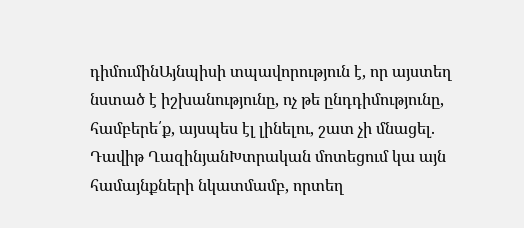դիմումինԱյնպիսի տպավորություն է, որ այստեղ նստած է իշխանությունը, ոչ թե ընդդիմությունը, համբերե՛ք, այսպես էլ լինելու, շատ չի մնացել. Դավիթ ՂազինյանԽտրական մոտեցում կա այն համայնքների նկատմամբ, որտեղ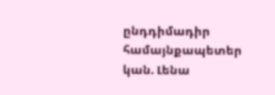ընդդիմադիր համայնքապետեր կան. Լենա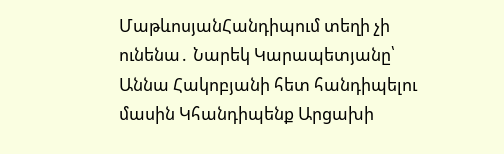ՄաթևոսյանՀանդիպում տեղի չի ունենա․ Նարեկ Կարապետյանը՝ Աննա Հակոբյանի հետ հանդիպելու մասին Կհանդիպենք Արցախի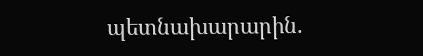պետնախարարին.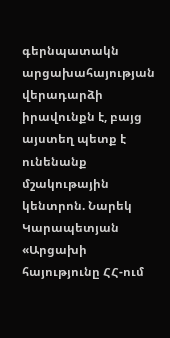գերնպատակն արցախահայության վերադարձի իրավունքն է, բայց այստեղ պետք է ունենանք մշակութային կենտրոն. Նարեկ Կարապետյան «Արցախի հայությունը ՀՀ-ում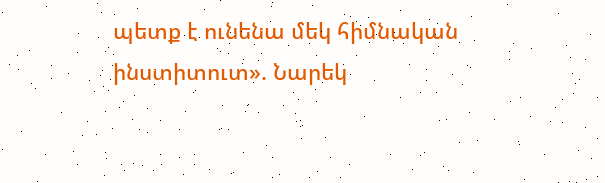պետք է ունենա մեկ հիմնական ինստիտուտ». Նարեկ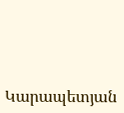Կարապետյան